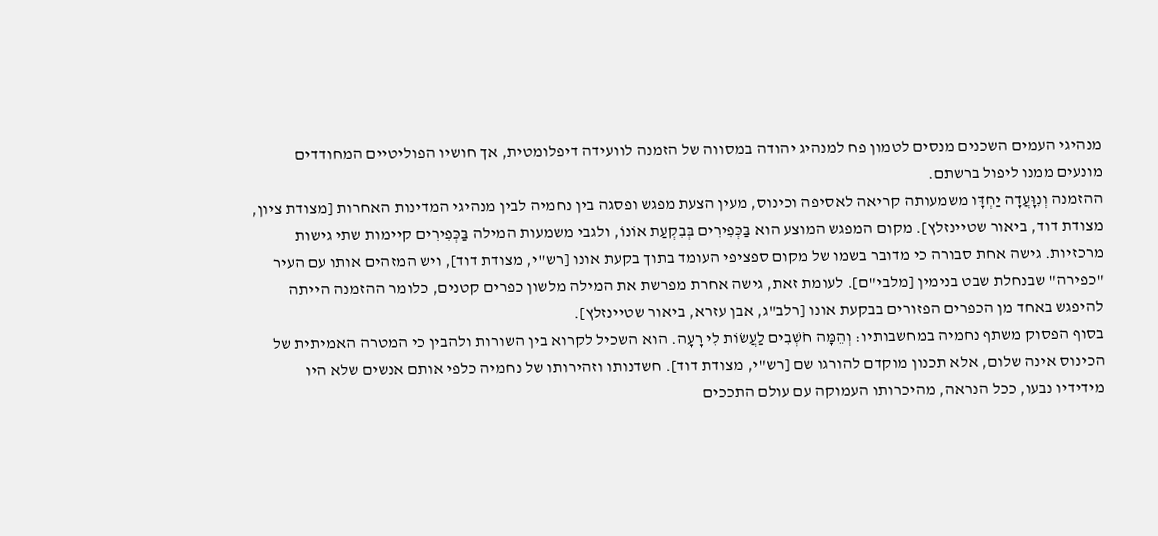מנהיגי העמים השכנים מנסים לטמון פח למנהיג יהודה במסווה של הזמנה לוועידה דיפלומטית, אך חושיו הפוליטיים המחודדים מונעים ממנו ליפול ברשתם.
ההזמנה וְנִוָּעֲדָה יַחְדָּו משמעותה קריאה לאסיפה וכינוס, מעין הצעת מפגש ופסגה בין נחמיה לבין מנהיגי המדינות האחרות [מצודת ציון, מצודת דוד, ביאור שטיינזלץ]. מקום המפגש המוצע הוא בַּכְּפִירִים בְּבִקְעַת אוֹנוֹ, ולגבי משמעות המילה בַּכְּפִירִים קיימות שתי גישות מרכזיות. גישה אחת סבורה כי מדובר בשמו של מקום ספציפי העומד בתוך בקעת אונו [רש"י, מצודת דוד], ויש המזהים אותו עם העיר "כפירה" שבנחלת שבט בנימין [מלבי"ם]. לעומת זאת, גישה אחרת מפרשת את המילה מלשון כפרים קטנים, כלומר ההזמנה הייתה להיפגש באחד מן הכפרים הפזורים בבקעת אונו [רלב"ג, אבן עזרא, ביאור שטיינזלץ].
בסוף הפסוק משתף נחמיה במחשבותיו: וְהֵמָּה חֹשְׁבִים לַעֲשׂוֹת לִי רָעָה. הוא השכיל לקרוא בין השורות ולהבין כי המטרה האמיתית של הכינוס אינה שלום, אלא תכנון מוקדם להורגו שם [רש"י, מצודת דוד]. חשדנותו וזהירותו של נחמיה כלפי אותם אנשים שלא היו מידידיו נבעו, ככל הנראה, מהיכרותו העמוקה עם עולם התככים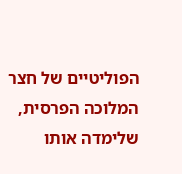הפוליטיים של חצר המלוכה הפרסית, שלימדה אותו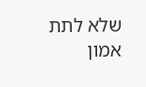שלא לתת אמון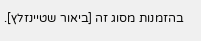בהזמנות מסוג זה [ביאור שטיינזלץ].